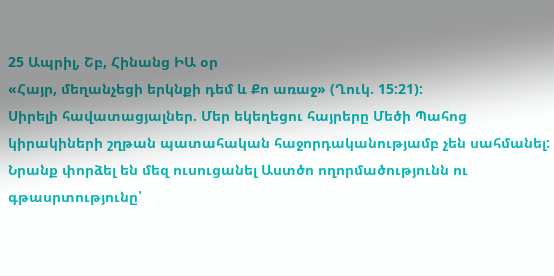25 Ապրիլ, Շբ, Հինանց ԻԱ օր
«Հայր, մեղանչեցի երկնքի դեմ և Քո առաջ» (Ղուկ. 15:21):
Սիրելի հավատացյալներ. Մեր եկեղեցու հայրերը Մեծի Պահոց կիրակիների շղթան պատահական հաջորդականությամբ չեն սահմանել: Նրանք փորձել են մեզ ուսուցանել Աստծո ողորմածությունն ու գթասրտությունը՝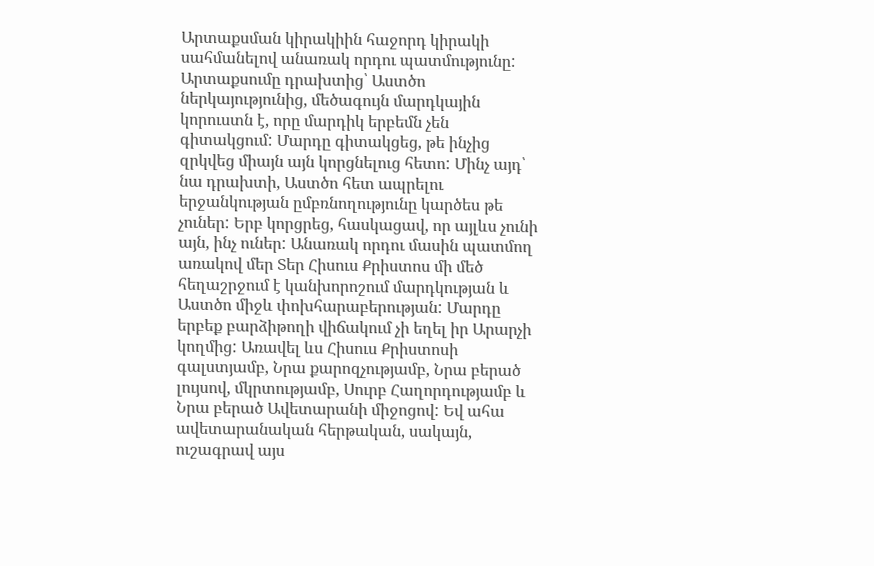Արտաքսման կիրակիին հաջորդ կիրակի սահմանելով անառակ որդու պատմությունը: Արտաքսումը դրախտից՝ Աստծո ներկայությունից, մեծագույն մարդկային կորուստն է, որը մարդիկ երբեմն չեն գիտակցում: Մարդը գիտակցեց, թե ինչից զրկվեց միայն այն կորցնելուց հետո: Մինչ այդ՝ նա դրախտի, Աստծո հետ ապրելու երջանկության ըմբռնողությունը կարծես թե չուներ: Երբ կորցրեց, հասկացավ, որ այլևս չունի այն, ինչ ուներ: Անառակ որդու մասին պատմող առակով մեր Տեր Հիսուս Քրիստոս մի մեծ հեղաշրջում է կանխորոշում մարդկության և Աստծո միջև փոխհարաբերության: Մարդը երբեք բարձիթողի վիճակում չի եղել իր Արարչի կողմից: Առավել ևս Հիսուս Քրիստոսի գալստյամբ, Նրա քարոզչությամբ, Նրա բերած լույսով, մկրտությամբ, Սուրբ Հաղորդությամբ և Նրա բերած Ավետարանի միջոցով: Եվ ահա ավետարանական հերթական, սակայն, ուշագրավ այս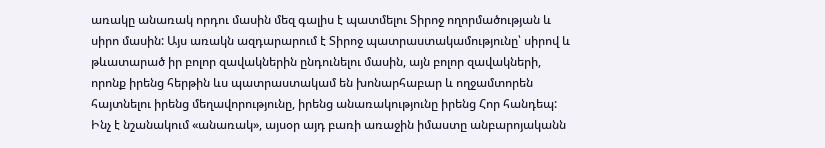առակը անառակ որդու մասին մեզ գալիս է պատմելու Տիրոջ ողորմածության և սիրո մասին: Այս առակն ազդարարում է Տիրոջ պատրաստակամությունը՝ սիրով և թևատարած իր բոլոր զավակներին ընդունելու մասին, այն բոլոր զավակների, որոնք իրենց հերթին ևս պատրաստակամ են խոնարհաբար և ողջամտորեն հայտնելու իրենց մեղավորությունը, իրենց անառակությունը իրենց Հոր հանդեպ: Ինչ է նշանակում «անառակ», այսօր այդ բառի առաջին իմաստը անբարոյականն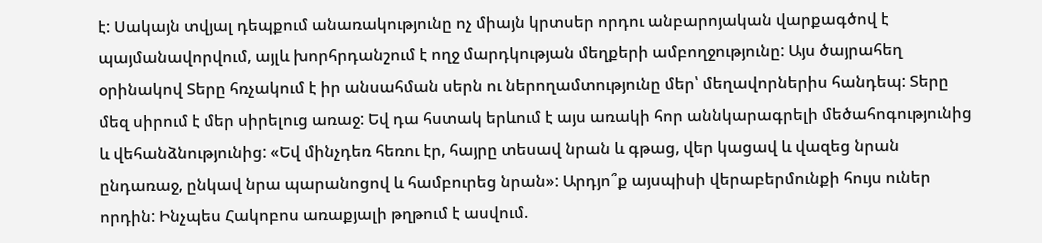է: Սակայն տվյալ դեպքում անառակությունը ոչ միայն կրտսեր որդու անբարոյական վարքագծով է պայմանավորվում, այլև խորհրդանշում է ողջ մարդկության մեղքերի ամբողջությունը: Այս ծայրահեղ օրինակով Տերը հռչակում է իր անսահման սերն ու ներողամտությունը մեր՝ մեղավորներիս հանդեպ: Տերը մեզ սիրում է մեր սիրելուց առաջ: Եվ դա հստակ երևում է այս առակի հոր աննկարագրելի մեծահոգությունից և վեհանձնությունից: «Եվ մինչդեռ հեռու էր, հայրը տեսավ նրան և գթաց, վեր կացավ և վազեց նրան ընդառաջ, ընկավ նրա պարանոցով և համբուրեց նրան»: Արդյո՞ք այսպիսի վերաբերմունքի հույս ուներ որդին: Ինչպես Հակոբոս առաքյալի թղթում է ասվում.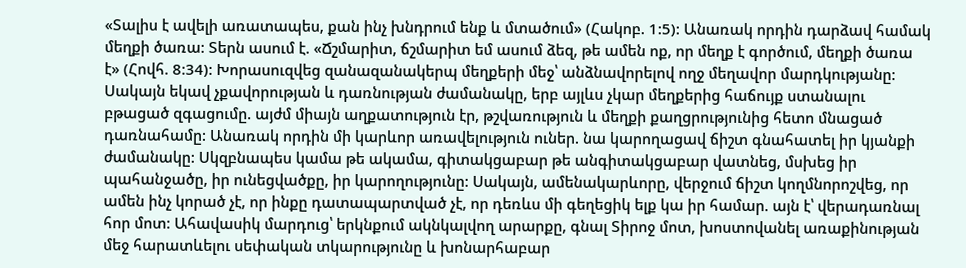«Տալիս է ավելի առատապես, քան ինչ խնդրում ենք և մտածում» (Հակոբ. 1:5): Անառակ որդին դարձավ համակ մեղքի ծառա: Տերն ասում է. «Ճշմարիտ, ճշմարիտ եմ ասում ձեզ, թե ամեն ոք, որ մեղք է գործում, մեղքի ծառա է» (Հովհ. 8:34): Խորասուզվեց զանազանակերպ մեղքերի մեջ՝ անձնավորելով ողջ մեղավոր մարդկությանը: Սակայն եկավ չքավորության և դառնության ժամանակը, երբ այլևս չկար մեղքերից հաճույք ստանալու բթացած զգացումը. այժմ միայն աղքատություն էր, թշվառություն և մեղքի քաղցրությունից հետո մնացած դառնահամը: Անառակ որդին մի կարևոր առավելություն ուներ. նա կարողացավ ճիշտ գնահատել իր կյանքի ժամանակը: Սկզբնապես կամա թե ակամա, գիտակցաբար թե անգիտակցաբար վատնեց, մսխեց իր պահանջածը, իր ունեցվածքը, իր կարողությունը: Սակայն, ամենակարևորը, վերջում ճիշտ կողմնորոշվեց, որ ամեն ինչ կորած չէ, որ ինքը դատապարտված չէ, որ դեռևս մի գեղեցիկ ելք կա իր համար. այն է՝ վերադառնալ հոր մոտ: Ահավասիկ մարդուց՝ երկնքում ակնկալվող արարքը, գնալ Տիրոջ մոտ, խոստովանել առաքինության մեջ հարատևելու սեփական տկարությունը և խոնարհաբար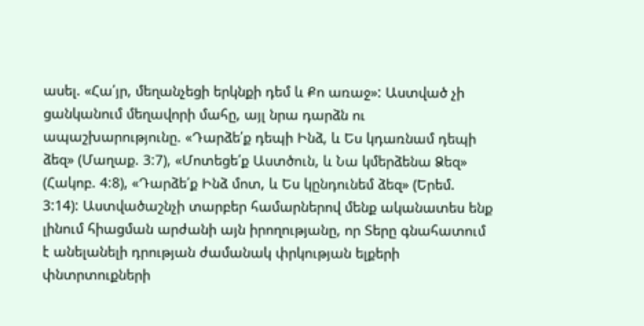ասել. «Հա՛յր, մեղանչեցի երկնքի դեմ և Քո առաջ»: Աստված չի ցանկանում մեղավորի մահը, այլ նրա դարձն ու ապաշխարությունը. «Դարձե՛ք դեպի Ինձ, և Ես կդառնամ դեպի ձեզ» (Մաղաք. 3:7), «Մոտեցե՛ք Աստծուն, և Նա կմերձենա Ձեզ» (Հակոբ. 4:8), «Դարձե՛ք Ինձ մոտ, և Ես կընդունեմ ձեզ» (Երեմ. 3:14): Աստվածաշնչի տարբեր համարներով մենք ականատես ենք լինում հիացման արժանի այն իրողությանը, որ Տերը գնահատում է անելանելի դրության ժամանակ փրկության ելքերի փնտրտուքների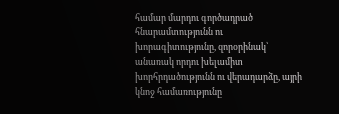համար մարդու գործադրած հնարամտությունն ու խորագիտությունը, զորօրինակ՝ անառակ որդու խելամիտ խորհրդածությունն ու վերադարձը, այրի կնոջ համառությունը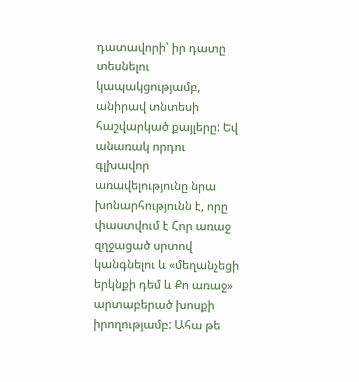դատավորի՝ իր դատը տեսնելու կապակցությամբ, անիրավ տնտեսի հաշվարկած քայլերը: Եվ անառակ որդու գլխավոր առավելությունը նրա խոնարհությունն է, որը փաստվում է Հոր առաջ զղջացած սրտով կանգնելու և «մեղանչեցի երկնքի դեմ և Քո առաջ» արտաբերած խոսքի իրողությամբ: Ահա թե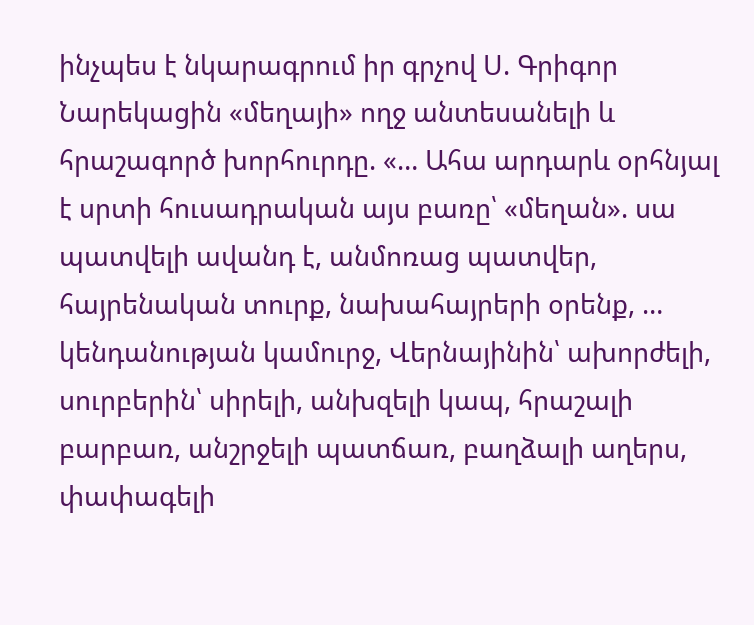ինչպես է նկարագրում իր գրչով Ս. Գրիգոր Նարեկացին «մեղայի» ողջ անտեսանելի և հրաշագործ խորհուրդը. «… Ահա արդարև օրհնյալ է սրտի հուսադրական այս բառը՝ «մեղան». սա պատվելի ավանդ է, անմոռաց պատվեր, հայրենական տուրք, նախահայրերի օրենք, … կենդանության կամուրջ, Վերնայինին՝ ախորժելի, սուրբերին՝ սիրելի, անխզելի կապ, հրաշալի բարբառ, անշրջելի պատճառ, բաղձալի աղերս, փափագելի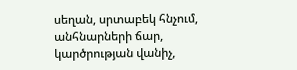սեղան, սրտաբեկ հնչում, անհնարների ճար, կարծրության վանիչ,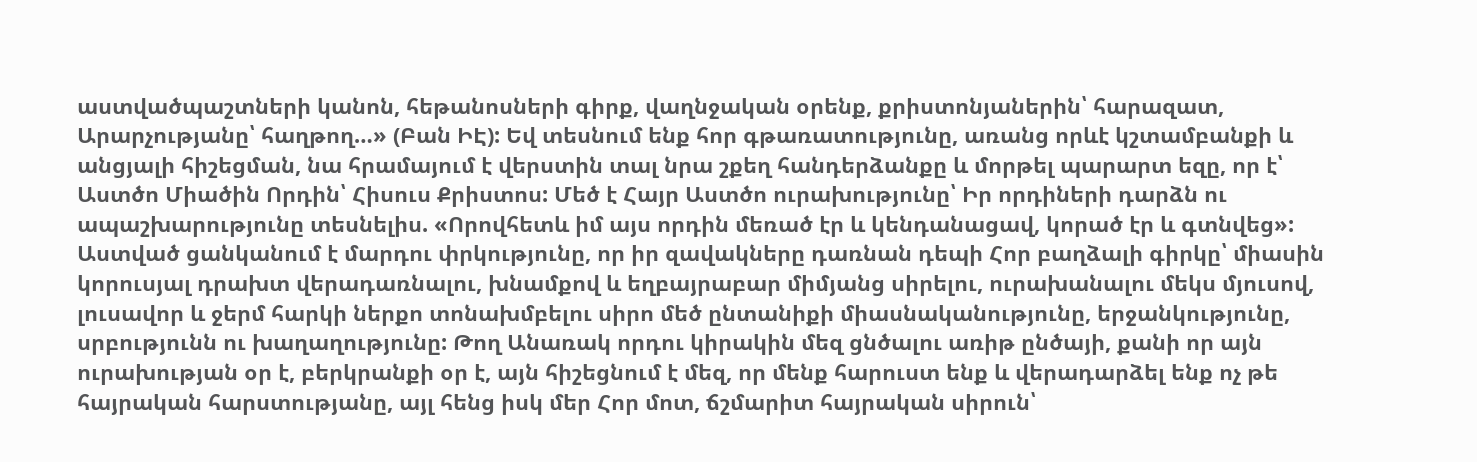աստվածպաշտների կանոն, հեթանոսների գիրք, վաղնջական օրենք, քրիստոնյաներին՝ հարազատ, Արարչությանը՝ հաղթող…» (Բան ԻԷ): Եվ տեսնում ենք հոր գթառատությունը, առանց որևէ կշտամբանքի և անցյալի հիշեցման, նա հրամայում է վերստին տալ նրա շքեղ հանդերձանքը և մորթել պարարտ եզը, որ է՝ Աստծո Միածին Որդին՝ Հիսուս Քրիստոս: Մեծ է Հայր Աստծո ուրախությունը՝ Իր որդիների դարձն ու ապաշխարությունը տեսնելիս. «Որովհետև իմ այս որդին մեռած էր և կենդանացավ, կորած էր և գտնվեց»: Աստված ցանկանում է մարդու փրկությունը, որ իր զավակները դառնան դեպի Հոր բաղձալի գիրկը՝ միասին կորուսյալ դրախտ վերադառնալու, խնամքով և եղբայրաբար միմյանց սիրելու, ուրախանալու մեկս մյուսով, լուսավոր և ջերմ հարկի ներքո տոնախմբելու սիրո մեծ ընտանիքի միասնականությունը, երջանկությունը, սրբությունն ու խաղաղությունը: Թող Անառակ որդու կիրակին մեզ ցնծալու առիթ ընծայի, քանի որ այն ուրախության օր է, բերկրանքի օր է, այն հիշեցնում է մեզ, որ մենք հարուստ ենք և վերադարձել ենք ոչ թե հայրական հարստությանը, այլ հենց իսկ մեր Հոր մոտ, ճշմարիտ հայրական սիրուն՝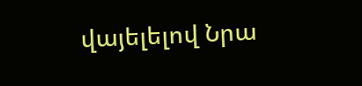վայելելով Նրա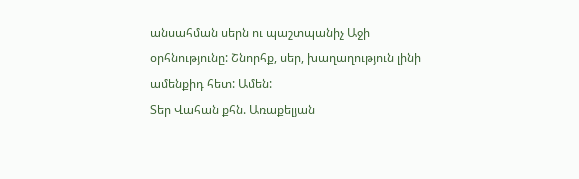անսահման սերն ու պաշտպանիչ Աջի օրհնությունը: Շնորհք, սեր, խաղաղություն լինի ամենքիդ հետ: Ամեն:
Տեր Վահան քհն. Առաքելյան